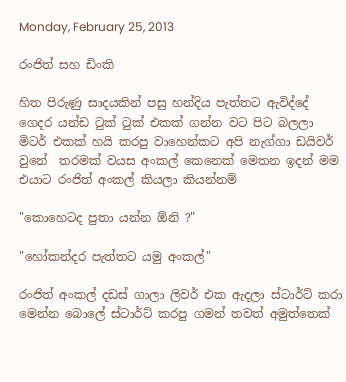Monday, February 25, 2013

රංජිත් සහ ඩිංකි

හිත පිරුණු සාදයකින් පසු හන්දිය පැත්තට ඇවිද්දේ ගෙදර යන්ඩ ටුක් ටුක් එකක් ගන්න වට පිට බලලා මිටර් එකක් හයි කරපු වාහෙන්කට අපි නැග්ගා ඩයිවර් වුනේ  තරමක් වයස අංකල් කෙනෙක් මෙතන ඉදන් මම එයාට රංජිත් අංකල් කියලා කියන්නම්

"කොහෙටද පුතා යන්න ඕනි ?"

"හෝකන්දර පැත්තට යමු අංකල්"

රංජිත් අංකල් දඩස් ගාලා ලිවර් එක ඇදලා ස්ටාර්ට් කරා මෙන්න බොලේ ස්ටාර්ට් කරපු ගමන් තවත් අමුත්තෙක්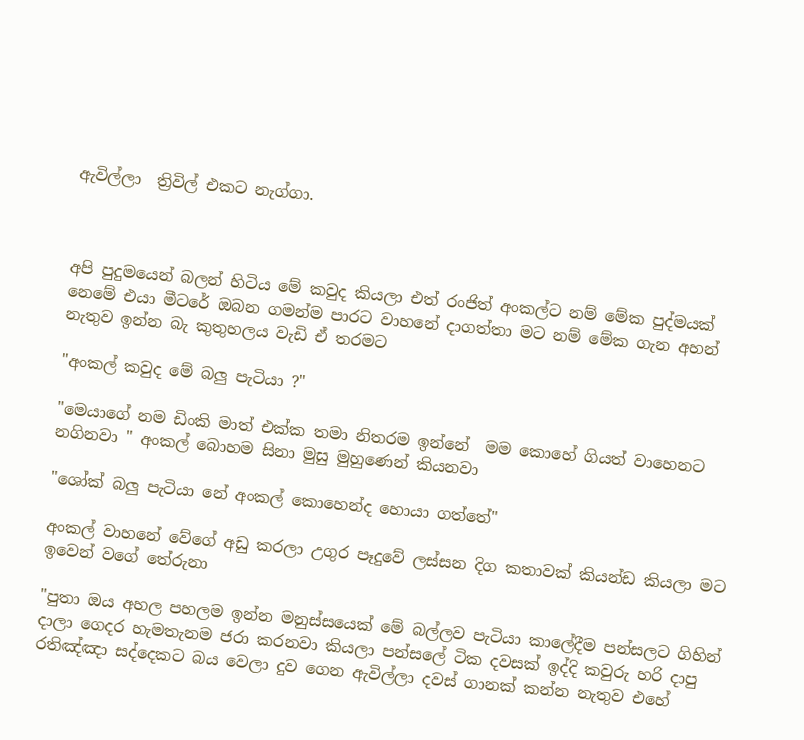ඇවිල්ලා  ත්‍රිවිල් එකට නැග්ගා.



අපි පුදුමයෙන් බලන් හිටිය මේ කවුද කියලා එත් රංජිත් අංකල්ට නම් මේක පුද්මයක්‌ නෙමේ එයා මීටරේ ඔබන ගමන්ම පාරට වාහනේ දාගත්තා මට නම් මේක ගැන අහන් නැතුව ඉන්න බැ කුතුහලය වැඩි ඒ තරමට

"අංකල් කවුද මේ බලු පැටියා ?"

"මෙයාගේ නම ඩිංකි මාත් එක්ක තමා නිතරම ඉන්නේ  මම කොහේ ගියත් වාහෙනට නගිනවා " අංකල් බොහම සිනා මුසු මුහුණෙන් කියනවා

"ශෝක් බලු පැටියා නේ අංකල් කොහෙන්ද හොයා ගත්තේ"

අංකල් වාහනේ වේගේ අඩු කරලා උගුර පෑදුවේ ලස්සන දිග කතාවක් කියන්ඩ කියලා මට ඉවෙන් වගේ තේරුනා

"පුතා ඔය අහල පහලම ඉන්න මනුස්සයෙක් මේ බල්ලව පැටියා කාලේදීම පන්සලට ගිහින් දාලා ගෙදර හැමතැනම ජරා කරනවා කියලා පන්සලේ ටික දවසක් ඉද්දි කවුරු හරි දාපු රතිඤ්ඤා සද්දෙකට බය වෙලා දුව ගෙන ඇවිල්ලා දවස් ගානක් කන්න නැතුව එහේ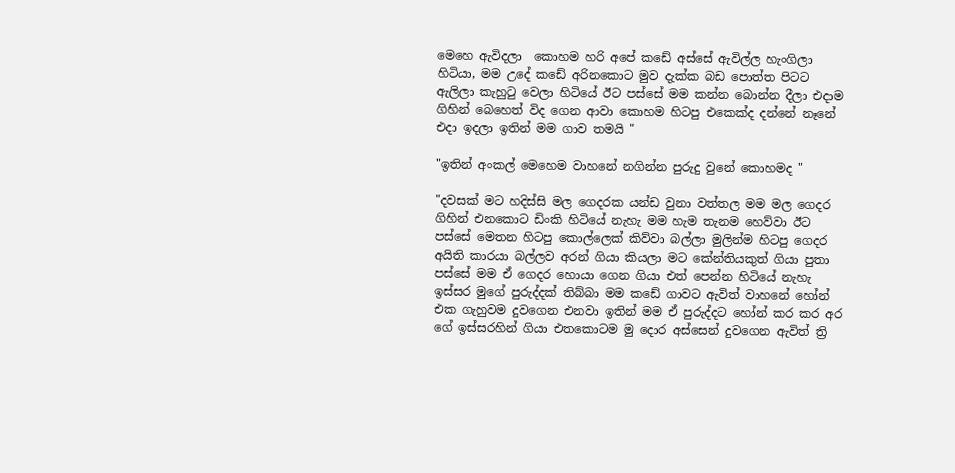මෙහෙ ඇවිදලා  කොහම හරි අපේ කඩේ අස්සේ ඇවිල්ල හැංගිලා හිටියා, මම උදේ කඩේ අරිනකොට මුව දැක්ක බඩ පොත්ත පිටට ඇලිලා කැහුටු වෙලා හිටියේ ඊට පස්සේ මම කන්න බොන්න දීලා එදාම ගිහින් බෙහෙත් විද ගෙන ආවා කොහම හිටපු එකෙක්ද දන්නේ නෑනේ එදා ඉදලා ඉතින් මම ගාව තමයි "

"ඉතින් අංකල් මෙහෙම වාහනේ නගින්න පුරුදු වුනේ කොහමද "

"දවසක් මට හදිස්සි මල ගෙදරක යන්ඩ වුනා වත්තල මම මල ගෙදර ගිහින් එනකොට ඩිංකි හිටියේ නැහැ මම හැම තැනම හෙව්වා ඊට පස්සේ මෙතන හිටපු කොල්ලෙක් කිව්වා බල්ලා මුලින්ම හිටපු ගෙදර අයිති කාරයා බල්ලව අරන් ගියා කියලා මට කේන්තියකුත් ගියා පුතා පස්සේ මම ඒ ගෙදර හොයා ගෙන ගියා එත් පෙන්න හිටියේ නැහැ ඉස්සර මුගේ පුරුද්දක් තිබ්බා මම කඩේ ගාවට ඇවිත් වාහනේ හෝන් එක ගැහුවම දුවගෙන එනවා ඉතින් මම ඒ පුරුද්දට හෝන් කර කර අර ගේ ඉස්සරහින් ගියා එතකොටම මු දොර අස්සෙන් දුවගෙන ඇවිත් ත්‍රි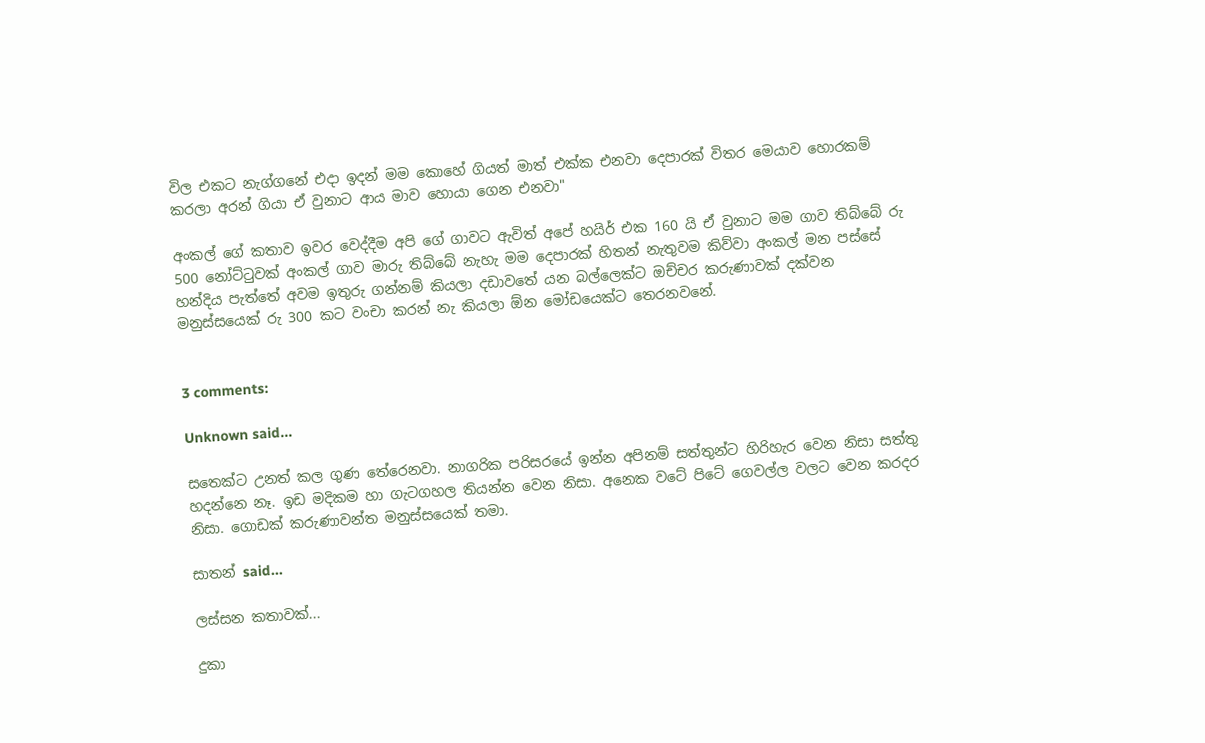විල එකට නැග්ගනේ එදා ඉදන් මම කොහේ ගියත් මාත් එක්ක එනවා දෙපාරක් විතර මෙයාව හොරකම් කරලා අරන් ගියා ඒ වුනාට ආය මාව හොයා ගෙන එනවා"

අංකල් ගේ කතාව ඉවර වෙද්දීම අපි ගේ ගාවට ඇවිත් අපේ හයිර් එක 160 යි ඒ වුනාට මම ගාව තිබ්බේ රු 500 නෝට්ටුවක් අංකල් ගාව මාරු තිබ්බේ නැහැ මම දෙපාරක් හිතන් නැතුවම කිව්වා අංකල් මන පස්සේ හන්දිය පැත්තේ අවම ඉතුරු ගන්නම් කියලා දඩාවතේ යන බල්ලෙක්ට ඔච්චර කරුණාවක් දක්වන මනුස්සයෙක් රු 300 කට වංචා කරන් නැ කියලා ඕන මෝඩයෙක්ට තෙරනවනේ.


3 comments:

Unknown said...

සතෙක්ට උනත් කල ගුණ තේරෙනවා. නාගරික පරිසරයේ ඉන්න අපිනම් සත්තුන්ට හිරිහැර වෙන නිසා සත්තු හදන්නෙ නෑ. ඉඩ මදිකම හා ගැටගහල තියන්න වෙන නිසා. අනෙක වටේ පිටේ ගෙවල්ල වලට වෙන කරදර නිසා. ගොඩක් කරුණාවන්ත මනුස්සයෙක් තමා.

සාතන් said...

ලස්සන කතාවක්...

දුකා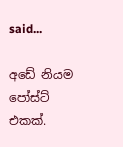said...

අඩේ නියම පෝස්ට් එකක්.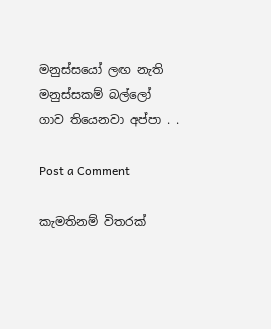මනුස්සයෝ ලඟ නැති මනුස්සකම් බල්ලෝ ගාව තියෙනවා අප්පා . .

Post a Comment

කැමතිනම් විතරක්